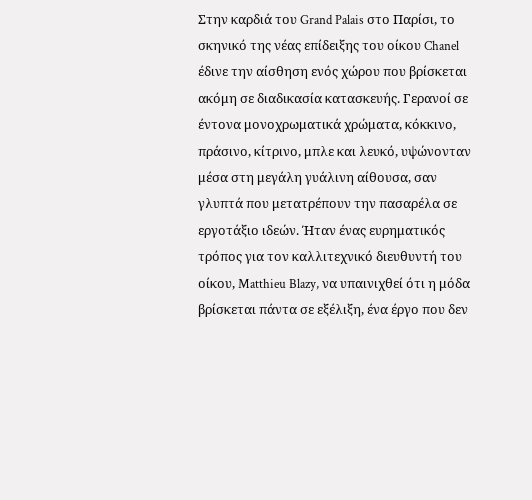Στην καρδιά του Grand Palais στο Παρίσι, το σκηνικό της νέας επίδειξης του οίκου Chanel έδινε την αίσθηση ενός χώρου που βρίσκεται ακόμη σε διαδικασία κατασκευής. Γερανοί σε έντονα μονοχρωματικά χρώματα, κόκκινο, πράσινο, κίτρινο, μπλε και λευκό, υψώνονταν μέσα στη μεγάλη γυάλινη αίθουσα, σαν γλυπτά που μετατρέπουν την πασαρέλα σε εργοτάξιο ιδεών. Ήταν ένας ευρηματικός τρόπος για τον καλλιτεχνικό διευθυντή του οίκου, Matthieu Blazy, να υπαινιχθεί ότι η μόδα βρίσκεται πάντα σε εξέλιξη, ένα έργο που δεν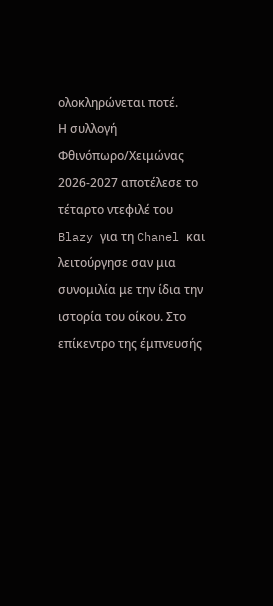ολοκληρώνεται ποτέ.
Η συλλογή Φθινόπωρο/Χειμώνας 2026-2027 αποτέλεσε το τέταρτο ντεφιλέ του Blazy για τη Chanel και λειτούργησε σαν μια συνομιλία με την ίδια την ιστορία του οίκου. Στο επίκεντρο της έμπνευσής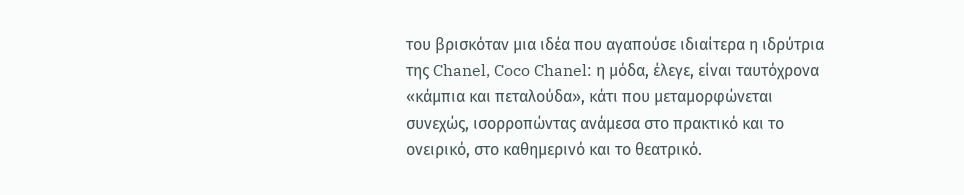του βρισκόταν μια ιδέα που αγαπούσε ιδιαίτερα η ιδρύτρια της Chanel, Coco Chanel: η μόδα, έλεγε, είναι ταυτόχρονα «κάμπια και πεταλούδα», κάτι που μεταμορφώνεται συνεχώς, ισορροπώντας ανάμεσα στο πρακτικό και το ονειρικό, στο καθημερινό και το θεατρικό.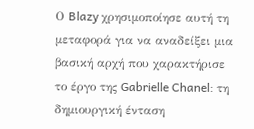Ο Blazy χρησιμοποίησε αυτή τη μεταφορά για να αναδείξει μια βασική αρχή που χαρακτήρισε το έργο της Gabrielle Chanel: τη δημιουργική ένταση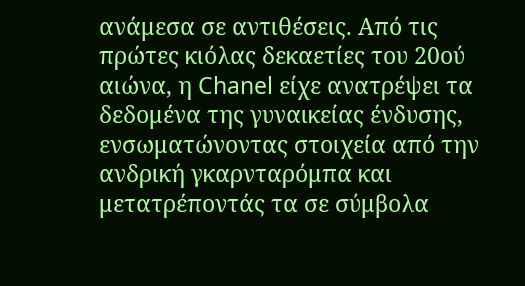ανάμεσα σε αντιθέσεις. Από τις πρώτες κιόλας δεκαετίες του 20ού αιώνα, η Chanel είχε ανατρέψει τα δεδομένα της γυναικείας ένδυσης, ενσωματώνοντας στοιχεία από την ανδρική γκαρνταρόμπα και μετατρέποντάς τα σε σύμβολα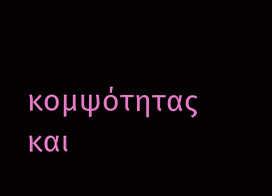κομψότητας και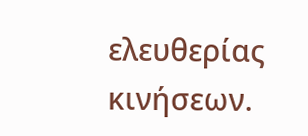ελευθερίας κινήσεων.